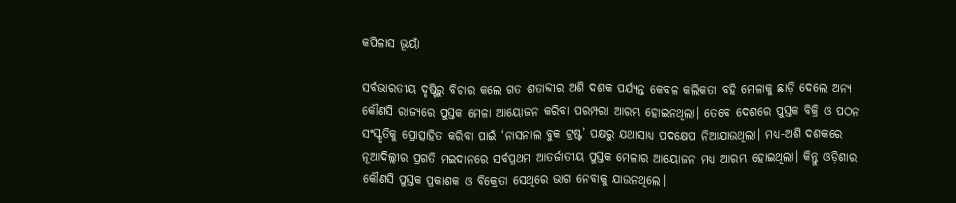କପିଳାସ ଭୂୟାଁ

ସର୍ବଭାରତୀୟ ଦୃଷ୍ଟିରୁ ବିଚାର କଲେ ଗତ ଶତାବ୍ଦୀର ଅଶି ଦଶକ ପର୍ଯ୍ୟନ୍ତ କେବଳ କଲିକତା ବହି ମେଳାକୁ ଛାଡ଼ି ଦେଲେ ଅନ୍ୟ କୌଣସି ରାଜ୍ୟରେ ପୁସ୍ତକ ମେଳା ଆୟୋଜନ କରିବା ପରମ୍ପରା ଆରମ୍ଭ ହୋଇନଥିଲା। ତେବେ ଦେଶରେ ପୁସ୍ତକ ବିକ୍ରି ଓ ପଠନ ସଂସ୍କୃତିକୁ ପ୍ରୋତ୍ସାହିତ କରିବା ପାଇଁ ‘ନାସନାଲ ବୁକ ଟ୍ରଷ୍ଟ’ ପକ୍ଷରୁ ଯଥାସାଧ୍ୟ ପଦକ୍ଷେପ ନିଆଯାଉଥିଲା। ମଧ୍ୟ-ଅଶି ଦଶକରେ ନୂଆଦିଲ୍ଲୀର ପ୍ରଗତି ମଇଦାନରେ ସର୍ବପ୍ରଥମ ଆତର୍ଜାତୀୟ ପୁସ୍ତକ ମେଳାର ଆୟୋଜନ ମଧ୍ୟ ଆରମ୍ଭ ହୋଇଥିଲା। କିନ୍ତୁ ଓଡ଼ିଶାର କୌଣସି ପୁସ୍ତକ ପ୍ରକାଶକ ଓ ବିକ୍ରେତା ସେଥିରେ ଭାଗ ନେବାକୁ ଯାଉନଥିଲେ।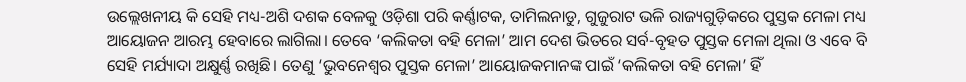ଉଲ୍ଲେଖନୀୟ କି ସେହି ମଧ୍ୟ-ଅଶି ଦଶକ ବେଳକୁ ଓଡ଼ିଶା ପରି କର୍ଣ୍ଣାଟକ, ତାମିଲନାଡୁ, ଗୁଜୁରାଟ ଭଳି ରାଜ୍ୟଗୁଡ଼ିକରେ ପୁସ୍ତକ ମେଳା ମଧ୍ୟ ଆୟୋଜନ ଆରମ୍ଭ ହେବାରେ ଲାଗିଲା। ତେବେ ‘କଲିକତା ବହି ମେଳା’ ଆମ ଦେଶ ଭିତରେ ସର୍ବ-ବୃହତ ପୁସ୍ତକ ମେଳା ଥିଲା ଓ ଏବେ ବି ସେହି ମର୍ଯ୍ୟାଦା ଅକ୍ଷୁର୍ଣ୍ଣ ରଖିଛି। ତେଣୁ ‘ଭୁବନେଶ୍ଵର ପୁସ୍ତକ ମେଳା’ ଆୟୋଜକମାନଙ୍କ ପାଇଁ ‘କଲିକତା ବହି ମେଳା’ ହିଁ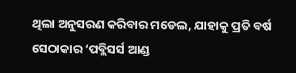ଥିଲା ଅନୁସରଣ କରିବାର ମଡେଲ, ଯାହାକୁ ପ୍ରତି ବର୍ଷ ସେଠାକାର ‘ପବ୍ଲିସର୍ସ ଆଣ୍ଡ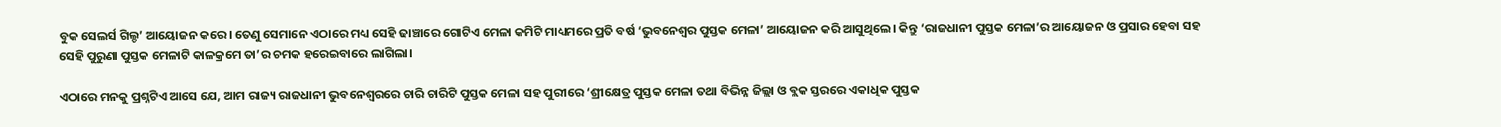ବୁକ ସେଲର୍ସ ଗିଲ୍ଡ’ ଆୟୋଜନ କରେ। ତେଣୁ ସେମାନେ ଏଠାରେ ମଧ୍ୟ ସେହି ଢାଞ୍ଚାରେ ଗୋଟିଏ ମେଳା କମିଟି ମାଧ୍ୟମରେ ପ୍ରତି ବର୍ଷ ‘ଭୁବନେଶ୍ଵର ପୁସ୍ତକ ମେଳା’ ଆୟୋଜନ କରି ଆସୁଥିଲେ। କିନ୍ତୁ ‘ରାଜଧାନୀ ପୁସ୍ତକ ମେଳା’ର ଆୟୋଜନ ଓ ପ୍ରସାର ହେବା ସହ ସେହି ପୁରୁଣା ପୁସ୍ତକ ମେଳାଟି କାଳକ୍ରମେ ତା’ର ଚମକ ହରେଇବାରେ ଲାଗିଲା।

ଏଠାରେ ମନକୁ ପ୍ରଶ୍ନଟିଏ ଆସେ ଯେ, ଆମ ରାଜ୍ୟ ରାଜଧାନୀ ଭୁବନେଶ୍ଵରରେ ଚାରି ଚାରିଟି ପୁସ୍ତକ ମେଳା ସହ ପୁରୀରେ ‘ଶ୍ରୀକ୍ଷେତ୍ର ପୁସ୍ତକ ମେଳା ତଥା ବିଭିନ୍ନ ଜିଲ୍ଲା ଓ ବ୍ଲକ ସ୍ତରରେ ଏକାଧିକ ପୁସ୍ତକ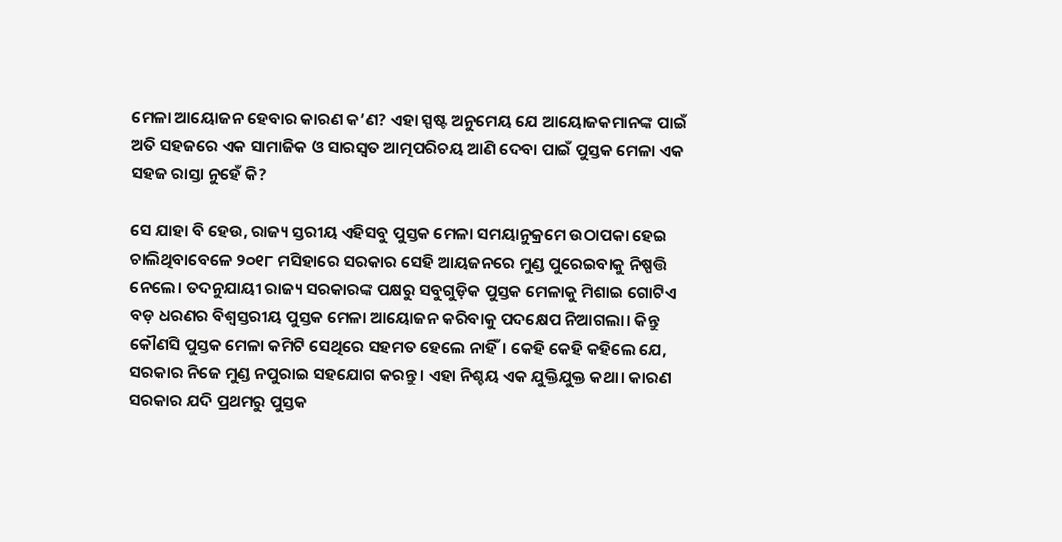ମେଳା ଆୟୋଜନ ହେବାର କାରଣ କ’ଣ? ଏହା ସ୍ପଷ୍ଟ ଅନୁମେୟ ଯେ ଆୟୋଜକମାନଙ୍କ ପାଇଁ ଅତି ସହଜରେ ଏକ ସାମାଜିକ ଓ ସାରସ୍ଵତ ଆତ୍ମପରିଚୟ ଆଣି ଦେବା ପାଇଁ ପୁସ୍ତକ ମେଳା ଏକ ସହଜ ରାସ୍ତା ନୁହେଁ କି?

ସେ ଯାହା ବି ହେଉ, ରାଜ୍ୟ ସ୍ତରୀୟ ଏହିସବୁ ପୁସ୍ତକ ମେଳା ସମୟାନୁକ୍ରମେ ଉଠାପକା ହେଇ ଚାଲିଥିବାବେଳେ ୨୦୧୮ ମସିହାରେ ସରକାର ସେହି ଆୟଜନରେ ମୁଣ୍ଡ ପୁରେଇବାକୁ ନିଷ୍ପତ୍ତି ନେଲେ। ତଦନୁଯାୟୀ ରାଜ୍ୟ ସରକାରଙ୍କ ପକ୍ଷରୁ ସବୁଗୁଡ଼ିକ ପୁସ୍ତକ ମେଳାକୁ ମିଶାଇ ଗୋଟିଏ ବଡ଼ ଧରଣର ବିଶ୍ଵସ୍ତରୀୟ ପୁସ୍ତକ ମେଳା ଆୟୋଜନ କରିବାକୁ ପଦକ୍ଷେପ ନିଆଗଲା। କିନ୍ତୁ କୌଣସି ପୁସ୍ତକ ମେଳା କମିଟି ସେଥିରେ ସହମତ ହେଲେ ନାହିଁ। କେହି କେହି କହିଲେ ଯେ, ସରକାର ନିଜେ ମୁଣ୍ଡ ନପୁରାଇ ସହଯୋଗ କରନ୍ତୁ। ଏହା ନିଶ୍ଚୟ ଏକ ଯୁକ୍ତିଯୁକ୍ତ କଥା। କାରଣ ସରକାର ଯଦି ପ୍ରଥମରୁ ପୁସ୍ତକ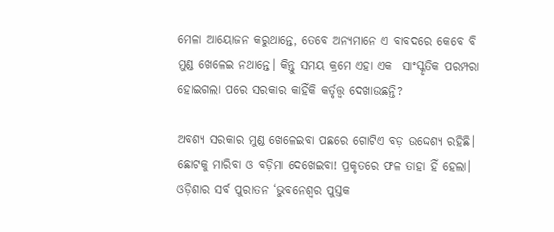ମେଳା ଆୟୋଜନ କରୁଥାନ୍ତେ, ତେବେ ଅନ୍ୟମାନେ ଏ ବାବଦରେ କେବେ ବି ମୁଣ୍ଡ ଖେଳେଇ ନଥାନ୍ତେ। କିନ୍ତୁ ସମୟ କ୍ରମେ ଏହା ଏକ  ସାଂସ୍କୃତିକ ପରମ୍ପରା ହୋଇଗଲା ପରେ ସରକାର କାହିଁକି କର୍ତୃତ୍ତ୍ଵ ଦେଖାଉଛନ୍ତି?

ଅବଶ୍ୟ ସରକାର ମୁଣ୍ଡ ଖେଳେଇବା ପଛରେ ଗୋଟିଏ ବଡ଼ ଉଦ୍ଦେଶ୍ୟ ରହିଛି। ଛୋଟକୁ ମାରିବା ଓ ବଡ଼ିମା ଦେଖେଇବା! ପ୍ରକୃତରେ ଫଳ ତାହା ହିଁ ହେଲା। ଓଡ଼ିଶାର ସର୍ବ ପୁରାତନ ‘ଭୁବନେଶ୍ଵର ପୁସ୍ତକ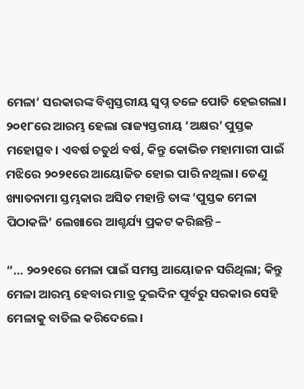ମେଳା’ ସରକାରଙ୍କ ବିଶ୍ଵସ୍ତରୀୟ ସ୍ଵପ୍ନ ତଳେ ପୋତି ହେଇଗଲା। ୨୦୧୮ରେ ଆରମ୍ଭ ହେଲା ରାଜ୍ୟସ୍ତରୀୟ ‘ଅକ୍ଷର’ ପୁସ୍ତକ ମହୋତ୍ସବ। ଏବର୍ଷ ଚତୁର୍ଥ ବର୍ଷ, କିନ୍ତୁ କୋଭିଡ ମହାମାରୀ ପାଇଁ ମଝିରେ ୨୦୨୧ରେ ଆୟୋଜିତ ହୋଇ ପାରି ନଥିଲା। ତେଣୁ ଖ୍ୟାତନାମା ସ୍ତମ୍ଭକାର ଅସିତ ମହାନ୍ତି ତାଙ୍କ ‘ପୁସ୍ତକ ମେଳା ପିଠାକଳି’ ଲେଖାରେ ଆଶ୍ଚର୍ଯ୍ୟ ପ୍ରକଟ କରିଛନ୍ତି –

“… ୨୦୨୧ରେ ମେଳା ପାଇଁ ସମସ୍ତ ଆୟୋଜନ ସରିଥିଲା; କିନ୍ତୁ ମେଳା ଆରମ୍ଭ ହେବାର ମାତ୍ର ଦୁଇଦିନ ପୂର୍ବରୁ ସରକାର ସେହି ମେଳାକୁ ବାତିଲ କରିଦେଲେ।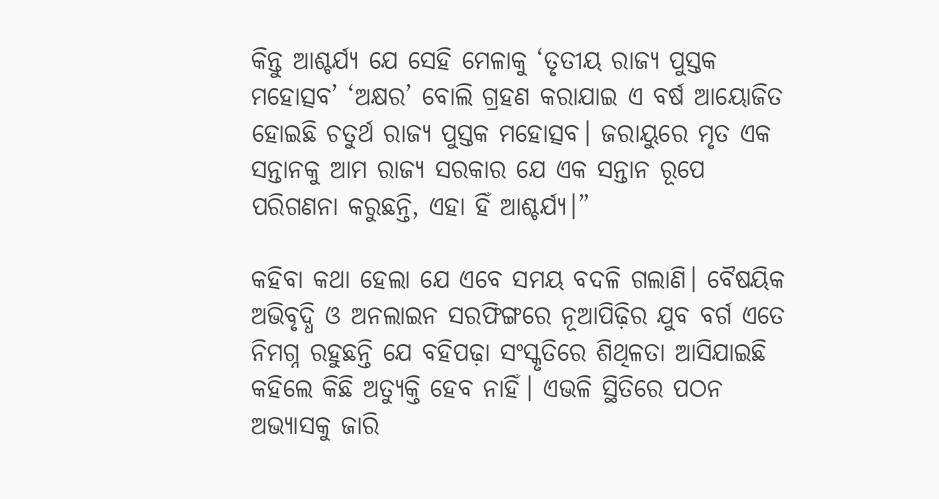କିନ୍ତୁ ଆଶ୍ଚର୍ଯ୍ୟ ଯେ ସେହି ମେଳାକୁ ‘ତୃତୀୟ ରାଜ୍ୟ ପୁସ୍ତକ ମହୋତ୍ସବ’ ‘ଅକ୍ଷର’ ବୋଲି ଗ୍ରହଣ କରାଯାଇ ଏ ବର୍ଷ ଆୟୋଜିତ ହୋଇଛି ଚତୁର୍ଥ ରାଜ୍ୟ ପୁସ୍ତକ ମହୋତ୍ସବ। ଜରାୟୁରେ ମୃତ ଏକ ସନ୍ତାନକୁ ଆମ ରାଜ୍ୟ ସରକାର ଯେ ଏକ ସନ୍ତାନ ରୂପେ ପରିଗଣନା କରୁଛନ୍ତି, ଏହା ହିଁ ଆଶ୍ଚର୍ଯ୍ୟ।”

କହିବା କଥା ହେଲା ଯେ ଏବେ ସମୟ ବଦଳି ଗଲାଣି। ବୈଷୟିକ ଅଭିବୃଦ୍ଧି ଓ ଅନଲାଇନ ସରଫିଙ୍ଗରେ ନୂଆପିଢ଼ିର ଯୁବ ବର୍ଗ ଏତେ ନିମଗ୍ନ ରହୁଛନ୍ତି ଯେ ବହିପଢ଼ା ସଂସ୍କୃତିରେ ଶିଥିଳତା ଆସିଯାଇଛି କହିଲେ କିଛି ଅତ୍ୟୁକ୍ତି ହେବ ନାହିଁ। ଏଭଳି ସ୍ଥିତିରେ ପଠନ ଅଭ୍ୟାସକୁ ଜାରି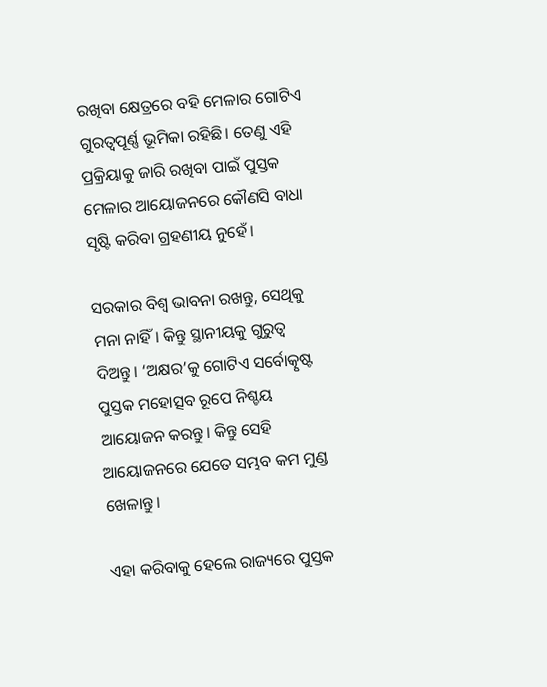ରଖିବା କ୍ଷେତ୍ରରେ ବହି ମେଳାର ଗୋଟିଏ ଗୁରତ୍ଵପୂର୍ଣ୍ଣ ଭୂମିକା ରହିଛି। ତେଣୁ ଏହି ପ୍ରକ୍ରିୟାକୁ ଜାରି ରଖିବା ପାଇଁ ପୁସ୍ତକ ମେଳାର ଆୟୋଜନରେ କୌଣସି ବାଧା ସୃଷ୍ଟି କରିବା ଗ୍ରହଣୀୟ ନୁହେଁ।

ସରକାର ବିଶ୍ଵ ଭାବନା ରଖନ୍ତୁ, ସେଥିକୁ ମନା ନାହିଁ। କିନ୍ତୁ ସ୍ଥାନୀୟକୁ ଗୁରୁତ୍ଵ ଦିଅନ୍ତୁ। ‘ଅକ୍ଷର’କୁ ଗୋଟିଏ ସର୍ବୋତ୍କୃଷ୍ଟ ପୁସ୍ତକ ମହୋତ୍ସବ ରୂପେ ନିଶ୍ଚୟ ଆୟୋଜନ କରନ୍ତୁ। କିନ୍ତୁ ସେହି ଆୟୋଜନରେ ଯେତେ ସମ୍ଭବ କମ ମୁଣ୍ଡ ଖେଳାନ୍ତୁ।

ଏହା କରିବାକୁ ହେଲେ ରାଜ୍ୟରେ ପୁସ୍ତକ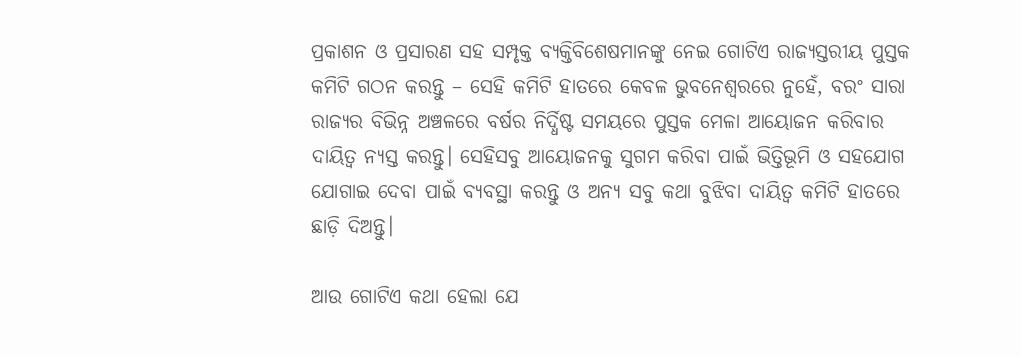ପ୍ରକାଶନ ଓ ପ୍ରସାରଣ ସହ ସମ୍ପୃକ୍ତ ବ୍ୟକ୍ତିବିଶେଷମାନଙ୍କୁ ନେଇ ଗୋଟିଏ ରାଜ୍ୟସ୍ତରୀୟ ପୁସ୍ତକ କମିଟି ଗଠନ କରନ୍ତୁ – ସେହି କମିଟି ହାତରେ କେବଳ ଭୁବନେଶ୍ଵରରେ ନୁହେଁ, ବରଂ ସାରା ରାଜ୍ୟର ବିଭିନ୍ନ ଅଞ୍ଚଳରେ ବର୍ଷର ନିର୍ଦ୍ଧିଷ୍ଟ ସମୟରେ ପୁସ୍ତକ ମେଳା ଆୟୋଜନ କରିବାର ଦାୟିତ୍ଵ ନ୍ୟସ୍ତ କରନ୍ତୁ। ସେହିସବୁ ଆୟୋଜନକୁ ସୁଗମ କରିବା ପାଇଁ ଭିତ୍ତିଭୂମି ଓ ସହଯୋଗ ଯୋଗାଇ ଦେବା ପାଇଁ ବ୍ୟବସ୍ଥା କରନ୍ତୁ ଓ ଅନ୍ୟ ସବୁ କଥା ବୁଝିବା ଦାୟିତ୍ଵ କମିଟି ହାତରେ ଛାଡ଼ି ଦିଅନ୍ତୁ।

ଆଉ ଗୋଟିଏ କଥା ହେଲା ଯେ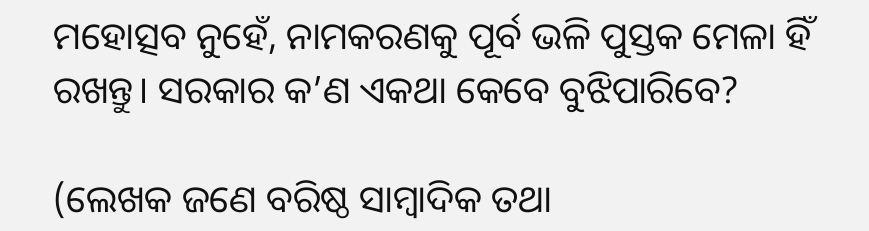ମହୋତ୍ସବ ନୁହେଁ, ନାମକରଣକୁ ପୂର୍ବ ଭଳି ପୁସ୍ତକ ମେଳା ହିଁ ରଖନ୍ତୁ। ସରକାର କ’ଣ ଏକଥା କେବେ ବୁଝିପାରିବେ?

(ଲେଖକ ଜଣେ ବରିଷ୍ଠ ସାମ୍ବାଦିକ ତଥା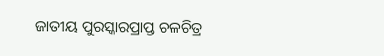ଜାତୀୟ ପୁରସ୍କାରପ୍ରାପ୍ତ ଚଳଚିତ୍ର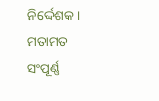ନିର୍ଦ୍ଦେଶକ। ମତାମତ ସଂପୂର୍ଣ୍ଣ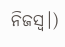ନିଜସ୍ଵ।)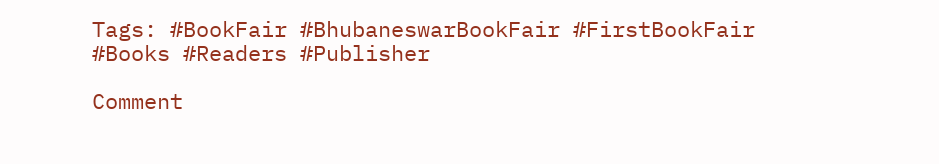Tags: #BookFair #BhubaneswarBookFair #FirstBookFair #Books #Readers #Publisher

Comment